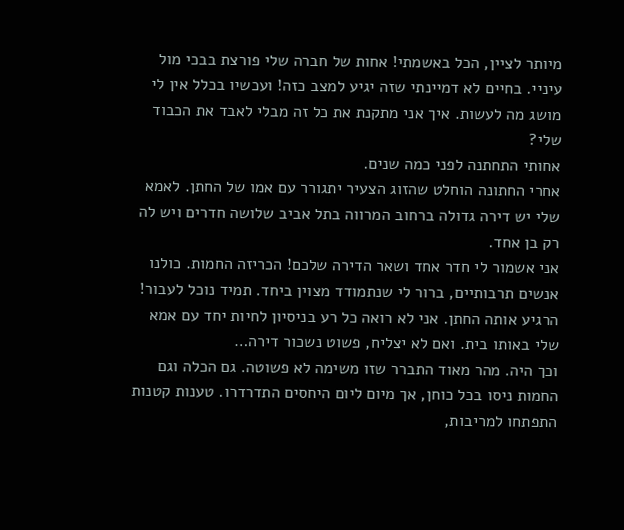מיותר לציין, הכל באשמתי! אחות של חברה שלי פורצת בבכי מול עיניי. בחיים לא דמיינתי שזה יגיע למצב כזה! ועכשיו בכלל אין לי מושג מה לעשות. איך אני מתקנת את כל זה מבלי לאבד את הכבוד שלי?
אחותי התחתנה לפני כמה שנים.
אחרי החתונה הוחלט שהזוג הצעיר יתגורר עם אמו של החתן. לאמא שלי יש דירה גדולה ברחוב המרווה בתל אביב שלושה חדרים ויש לה רק בן אחד.
אני אשמור לי חדר אחד ושאר הדירה שלכם! הכריזה החמות. כולנו אנשים תרבותיים, ברור לי שנתמודד מצוין ביחד. תמיד נוכל לעבור! הרגיע אותה החתן. אני לא רואה כל רע בניסיון לחיות יחד עם אמא שלי באותו בית. ואם לא יצליח, פשוט נשכור דירה…
וכך היה. מהר מאוד התברר שזו משימה לא פשוטה. גם הכלה וגם החמות ניסו בכל כוחן, אך מיום ליום היחסים התדרדרו. טענות קטנות התפתחו למריבות,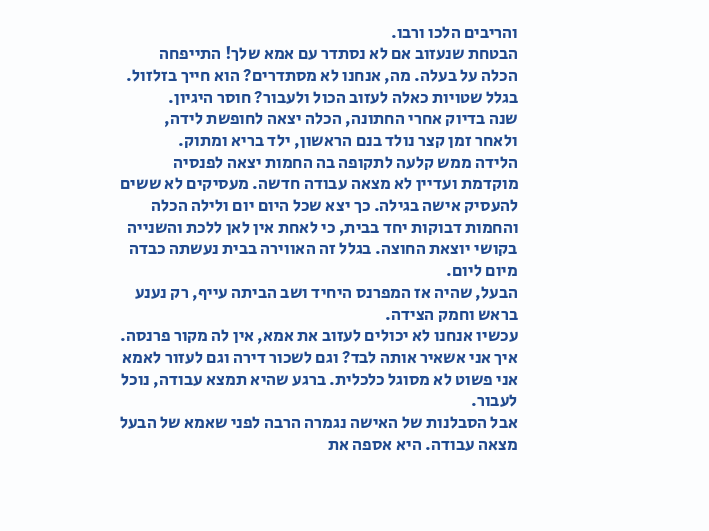והריבים הלכו ורבו.
הבטחת שנעזוב אם לא נסתדר עם אמא שלך! התייפחה הכלה על בעלה. מה, אנחנו לא מסתדרים? הוא חייך בזלזול. בגלל שטויות כאלה לעזוב הכול ולעבור? חוסר היגיון.
שנה בדיוק אחרי החתונה, הכלה יצאה לחופשת לידה, ולאחר זמן קצר נולד בנם הראשון, ילד בריא ומתוק.
הלידה ממש קלעה לתקופה בה החמות יצאה לפנסיה מוקדמת ועדיין לא מצאה עבודה חדשה. מעסיקים לא ששים להעסיק אישה בגילה. כך יצא שכל היום יום ולילה הכלה והחמות דבוקות יחד בבית, כי לאחת אין לאן ללכת והשנייה בקושי יוצאת החוצה. בגלל זה האווירה בבית נעשתה כבדה מיום ליום.
הבעל, שהיה אז המפרנס היחיד ושב הביתה עייף, רק נענע בראש וחמק הצידה.
עכשיו אנחנו לא יכולים לעזוב את אמא, אין לה מקור פרנסה. איך אני אשאיר אותה לבד? וגם לשכור דירה וגם לעזור לאמא אני פשוט לא מסוגל כלכלית. ברגע שהיא תמצא עבודה, נוכל לעבור.
אבל הסבלנות של האישה נגמרה הרבה לפני שאמא של הבעל מצאה עבודה. היא אספה את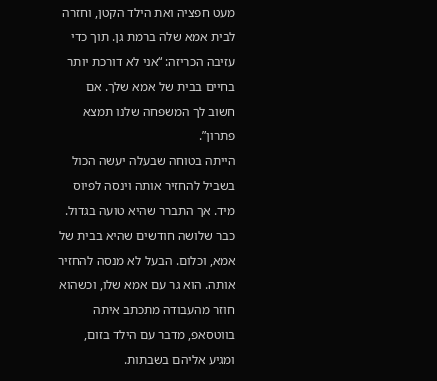מעט חפציה ואת הילד הקטן, וחזרה לבית אמא שלה ברמת גן. תוך כדי עזיבה הכריזה: “אני לא דורכת יותר בחיים בבית של אמא שלך. אם חשוב לך המשפחה שלנו תמצא פתרון”.
הייתה בטוחה שבעלה יעשה הכול בשביל להחזיר אותה וינסה לפיוס מיד. אך התברר שהיא טועה בגדול.
כבר שלושה חודשים שהיא בבית של אמא, וכלום. הבעל לא מנסה להחזיר אותה. הוא גר עם אמא שלו, וכשהוא חוזר מהעבודה מתכתב איתה בווטסאפ, מדבר עם הילד בזום, ומגיע אליהם בשבתות.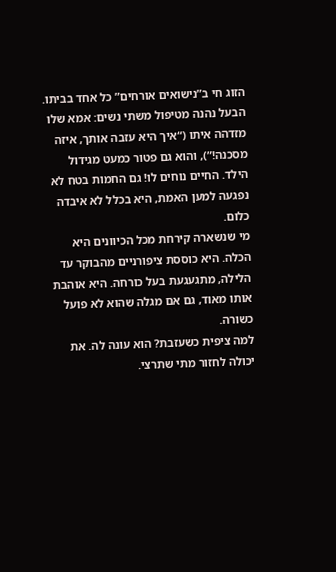הזוג חי ב”נישואים אורחים” כל אחד בביתו.
הבעל נהנה מטיפול משתי נשים: אמא שלו מזדהה איתו (“איך היא עזבה אותך, איזה מסכנה!”), והוא גם פטור כמעט מגידול הילד. החיים נוחים לו! גם החמות בטח לא נפגעה למען האמת, היא בכלל לא איבדה כלום.
מי שנשארה קירחת מכל הכיוונים היא הכלה. היא כוססת ציפורניים מהבוקר עד הלילה, מתגעגעת בעל כורחה. היא אוהבת אותו מאוד, גם אם מגלה שהוא לא פועל כשורה.
למה ציפית כשעזבת? הוא עונה לה. את יכולה לחזור מתי שתרצי.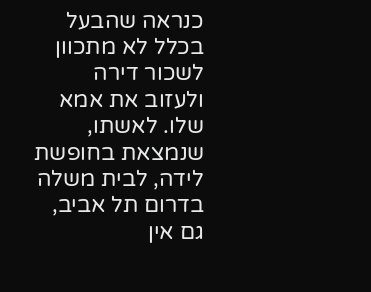כנראה שהבעל בכלל לא מתכוון לשכור דירה ולעזוב את אמא שלו. לאשתו, שנמצאת בחופשת לידה, לבית משלה בדרום תל אביב, גם אין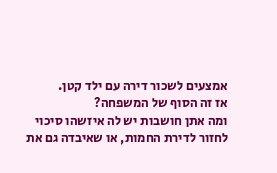אמצעים לשכור דירה עם ילד קטן.
אז זה הסוף של המשפחה?
ומה אתן חושבות יש לה איזשהו סיכוי לחזור לדירת החמות, או שאיבדה גם את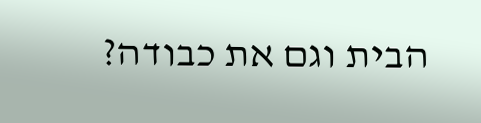הבית וגם את כבודה?